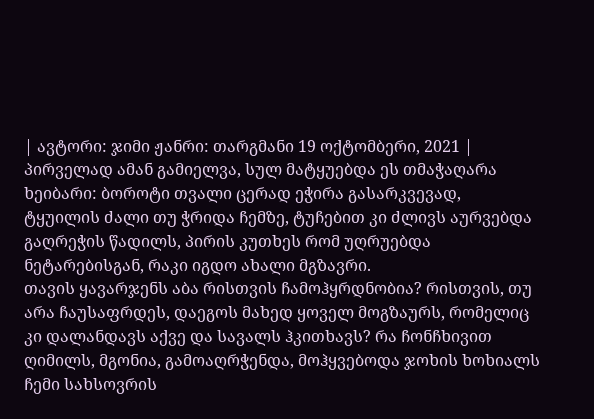| ავტორი: ჯიმი ჟანრი: თარგმანი 19 ოქტომბერი, 2021 |
პირველად ამან გამიელვა, სულ მატყუებდა ეს თმაჭაღარა ხეიბარი: ბოროტი თვალი ცერად ეჭირა გასარკვევად, ტყუილის ძალი თუ ჭრიდა ჩემზე, ტუჩებით კი ძლივს აურვებდა გაღრეჭის წადილს, პირის კუთხეს რომ უღრუებდა ნეტარებისგან, რაკი იგდო ახალი მგზავრი.
თავის ყავარჯენს აბა რისთვის ჩამოჰყრდნობია? რისთვის, თუ არა ჩაუსაფრდეს, დაეგოს მახედ ყოველ მოგზაურს, რომელიც კი დალანდავს აქვე და სავალს ჰკითხავს? რა ჩონჩხივით ღიმილს, მგონია, გამოაღრჭენდა, მოჰყვებოდა ჯოხის ხოხიალს ჩემი სახსოვრის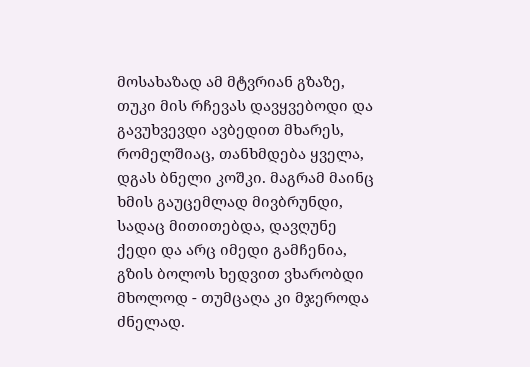მოსახაზად ამ მტვრიან გზაზე,
თუკი მის რჩევას დავყვებოდი და გავუხვევდი ავბედით მხარეს, რომელშიაც, თანხმდება ყველა, დგას ბნელი კოშკი. მაგრამ მაინც ხმის გაუცემლად მივბრუნდი, სადაც მითითებდა, დავღუნე ქედი და არც იმედი გამჩენია, გზის ბოლოს ხედვით ვხარობდი მხოლოდ - თუმცაღა კი მჯეროდა ძნელად.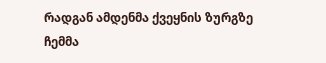რადგან ამდენმა ქვეყნის ზურგზე ჩემმა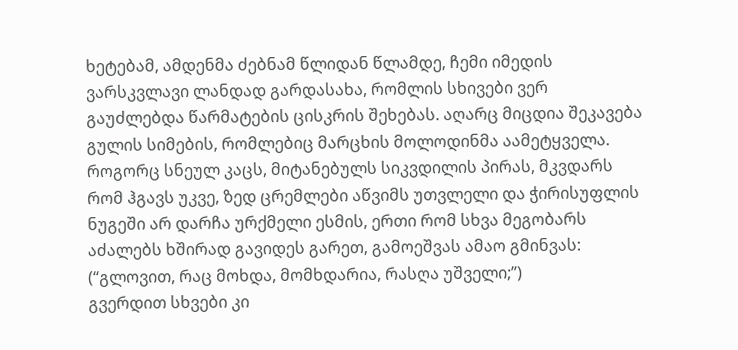ხეტებამ, ამდენმა ძებნამ წლიდან წლამდე, ჩემი იმედის ვარსკვლავი ლანდად გარდასახა, რომლის სხივები ვერ გაუძლებდა წარმატების ცისკრის შეხებას. აღარც მიცდია შეკავება გულის სიმების, რომლებიც მარცხის მოლოდინმა აამეტყველა.
როგორც სნეულ კაცს, მიტანებულს სიკვდილის პირას, მკვდარს რომ ჰგავს უკვე, ზედ ცრემლები აწვიმს უთვლელი და ჭირისუფლის ნუგეში არ დარჩა ურქმელი ესმის, ერთი რომ სხვა მეგობარს აძალებს ხშირად გავიდეს გარეთ, გამოეშვას ამაო გმინვას: (“გლოვით, რაც მოხდა, მომხდარია, რასღა უშველი;”)
გვერდით სხვები კი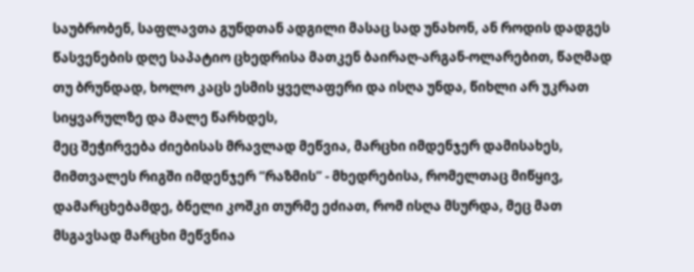საუბრობენ, საფლავთა გუნდთან ადგილი მასაც სად უნახონ, ან როდის დადგეს წასვენების დღე საპატიო ცხედრისა მათკენ ბაირაღ-არგან-ოლარებით, წაღმად თუ ბრუნდად, ხოლო კაცს ესმის ყველაფერი და ისღა უნდა, წიხლი არ უკრათ სიყვარულზე და მალე წარხდეს,
მეც შეჭირვება ძიებისას მრავლად მეწვია, მარცხი იმდენჯერ დამისახეს, მიმთვალეს რიგში იმდენჯერ “რაზმის” - მხედრებისა, რომელთაც მიწყივ, დამარცხებამდე, ბნელი კოშკი თურმე ეძიათ, რომ ისღა მსურდა, მეც მათ მსგავსად მარცხი მეწვნია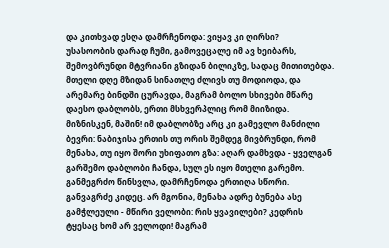და კითხვად ესღა დამრჩენოდა: ვიყავ კი ღირსი?
უსასოობის დარად ჩუმი, გამოვეცალე იმ ავ ხეიბარს, შემოვბრუნდი მტვრიანი გზიდან ბილიკზე, სადაც მითითებდა. მთელი დღე მზიდან სინათლე ძლივს თუ მოდიოდა, და არემარე ბინდში ცურავდა, მაგრამ ბოლო სხივები მწარე დაესო დაბლობს, ერთი მსხვერპლიც რომ მიიზიდა.
მიზნისკენ, მაშინ! იმ დაბლობზე არც კი გამევლო მანძილი ბევრი: ნაბიჯისა ერთის თუ ორის შემდეგ მივბრუნდი, რომ მენახა, თუ იყო შორი უხიფათო გზა: აღარ დამხვდა - ყველგან გარშემო დაბლობი ჩანდა, სულ ეს იყო მთელი გარემო. განმეგრძო წინსვლა, დამრჩენოდა ერთიღა სწორი.
განვაგრძე კიდეც. არ მგონია, მენახა ადრე ბუნება ასე გამჭლეული - მწირი ველობი: რის ყვავილები? კედრის ტყესაც ხომ არ ველოდი! მაგრამ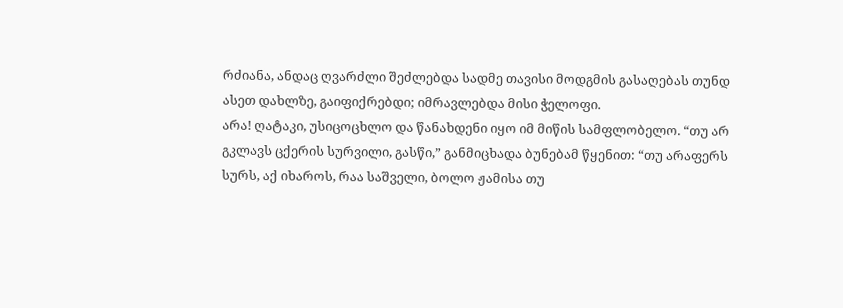რძიანა, ანდაც ღვარძლი შეძლებდა სადმე თავისი მოდგმის გასაღებას თუნდ ასეთ დახლზე, გაიფიქრებდი; იმრავლებდა მისი ჭელოფი.
არა! ღატაკი, უსიცოცხლო და წანახდენი იყო იმ მიწის სამფლობელო. “თუ არ გკლავს ცქერის სურვილი, გასწი,” განმიცხადა ბუნებამ წყენით: “თუ არაფერს სურს, აქ იხაროს, რაა საშველი, ბოლო ჟამისა თუ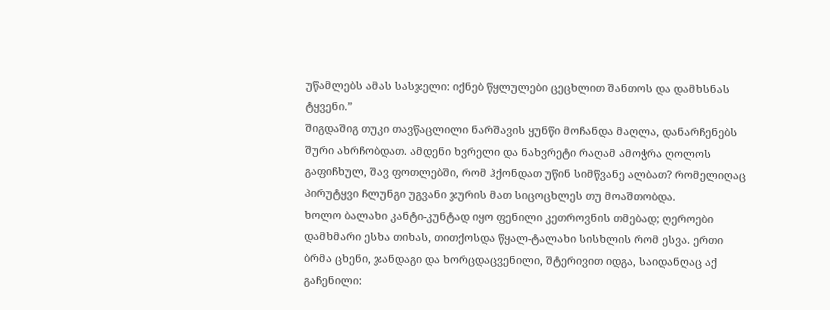უწამლებს ამას სასჯელი: იქნებ წყლულები ცეცხლით შანთოს და დამხსნას ტყვენი.”
შიგდაშიგ თუკი თავწაცლილი ნარშავის ყუნწი მოჩანდა მაღლა, დანარჩენებს შური ახრჩობდათ. ამდენი ხვრელი და ნახვრეტი რაღამ ამოჭრა ღოლოს გაფიჩხულ, შავ ფოთლებში, რომ ჰქონდათ უწინ სიმწვანე ალბათ? რომელიღაც პირუტყვი ჩლუნგი უგვანი ჯურის მათ სიცოცხლეს თუ მოაშთობდა.
ხოლო ბალახი კანტი-კუნტად იყო ფენილი კეთროვნის თმებად; ღეროები დამხმარი ესხა თიხას, თითქოსდა წყალ-ტალახი სისხლის რომ ესვა. ერთი ბრმა ცხენი, ჯანდაგი და ხორცდაცვენილი, შტერივით იდგა, საიდანღაც აქ გაჩენილი: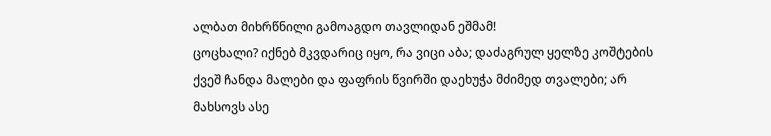ალბათ მიხრწნილი გამოაგდო თავლიდან ეშმამ!
ცოცხალი? იქნებ მკვდარიც იყო, რა ვიცი აბა; დაძაგრულ ყელზე კოშტების ქვეშ ჩანდა მალები და ფაფრის წვირში დაეხუჭა მძიმედ თვალები; არ მახსოვს ასე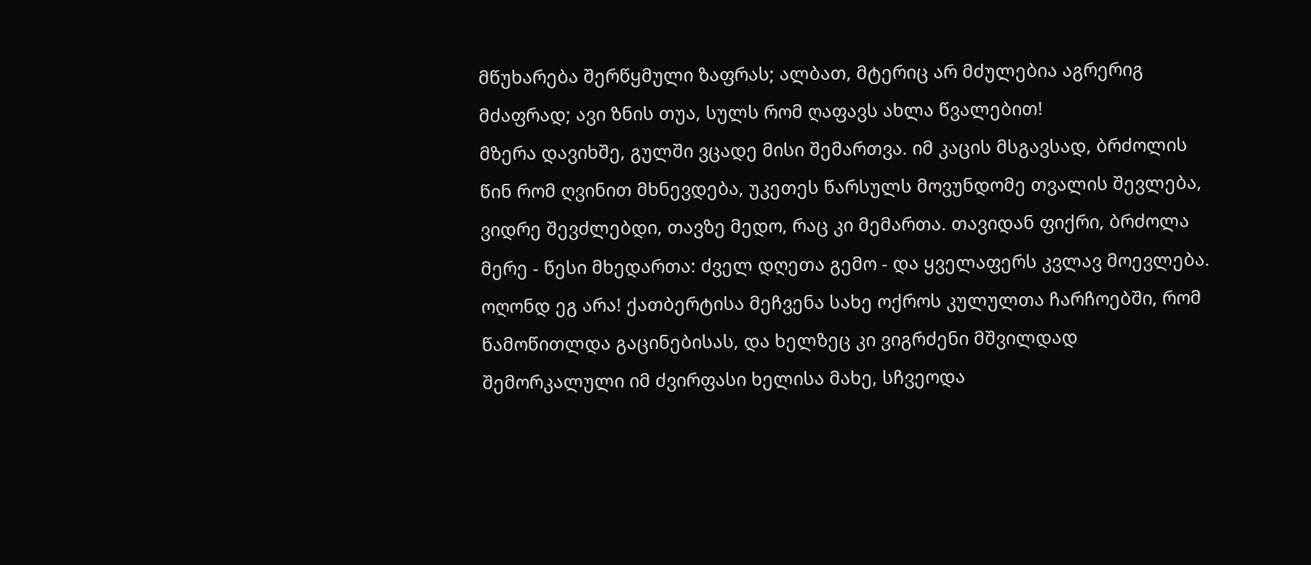მწუხარება შერწყმული ზაფრას; ალბათ, მტერიც არ მძულებია აგრერიგ მძაფრად; ავი ზნის თუა, სულს რომ ღაფავს ახლა წვალებით!
მზერა დავიხშე, გულში ვცადე მისი შემართვა. იმ კაცის მსგავსად, ბრძოლის წინ რომ ღვინით მხნევდება, უკეთეს წარსულს მოვუნდომე თვალის შევლება, ვიდრე შევძლებდი, თავზე მედო, რაც კი მემართა. თავიდან ფიქრი, ბრძოლა მერე - წესი მხედართა: ძველ დღეთა გემო - და ყველაფერს კვლავ მოევლება.
ოღონდ ეგ არა! ქათბერტისა მეჩვენა სახე ოქროს კულულთა ჩარჩოებში, რომ წამოწითლდა გაცინებისას, და ხელზეც კი ვიგრძენი მშვილდად შემორკალული იმ ძვირფასი ხელისა მახე, სჩვეოდა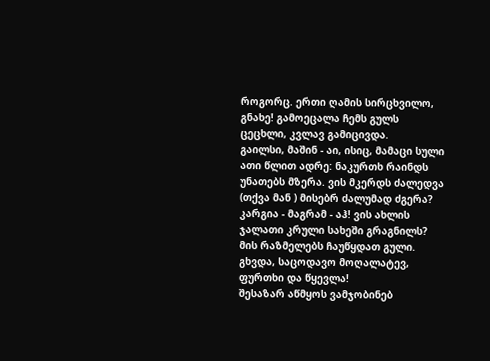როგორც. ერთი ღამის სირცხვილო, გნახე! გამოეცალა ჩემს გულს ცეცხლი, კვლავ გამიცივდა.
გაილსი, მაშინ - აი, ისიც, მამაცი სული ათი წლით ადრე: ნაკურთხ რაინდს უნათებს მზერა. ვის მკერდს ძალედვა (თქვა მან ) მისებრ ძალუმად ძგერა? კარგია - მაგრამ - აჰ! ვის ახლის ჯალათი კრული სახეში გრაგნილს? მის რაზმელებს ჩაუწყდათ გული. გხვდა, საცოდავო მოღალატევ, ფურთხი და წყევლა!
შესაზარ აწმყოს ვამჯობინებ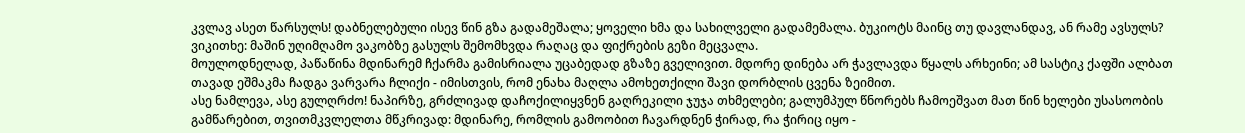კვლავ ასეთ წარსულს! დაბნელებული ისევ წინ გზა გადამეშალა; ყოველი ხმა და სახილველი გადამემალა. ბუკიოტს მაინც თუ დავლანდავ, ან რამე ავსულს? ვიკითხე: მაშინ უღიმღამო ვაკობზე გასულს შემომხვდა რაღაც და ფიქრების გეზი მეცვალა.
მოულოდნელად, პაწაწინა მდინარემ ჩქარმა გამისრიალა უცაბედად გზაზე გველივით. მდორე დინება არ ჭავლავდა წყალს არხეინი; ამ სასტიკ ქაფში ალბათ თავად ეშმაკმა ჩადგა ვარვარა ჩლიქი - იმისთვის, რომ ენახა მაღლა ამოხეთქილი შავი დორბლის ცვენა ზეიმით.
ასე ნამლევა, ასე გულღრძო! ნაპირზე, გრძლივად დაჩოქილიყვნენ გაღრეკილი ჯუჯა თხმელები; გალუმპულ წნორებს ჩამოეშვათ მათ წინ ხელები უსასოობის გამწარებით, თვითმკვლელთა მწკრივად: მდინარე, რომლის გამოობით ჩავარდნენ ჭირად, რა ჭირიც იყო -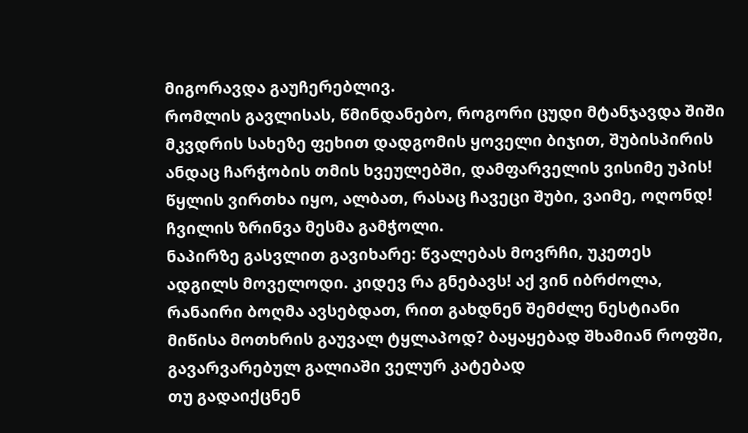მიგორავდა გაუჩერებლივ.
რომლის გავლისას, წმინდანებო, როგორი ცუდი მტანჯავდა შიში მკვდრის სახეზე ფეხით დადგომის ყოველი ბიჯით, შუბისპირის ანდაც ჩარჭობის თმის ხვეულებში, დამფარველის ვისიმე უპის! წყლის ვირთხა იყო, ალბათ, რასაც ჩავეცი შუბი, ვაიმე, ოღონდ! ჩვილის ზრინვა მესმა გამჭოლი.
ნაპირზე გასვლით გავიხარე: წვალებას მოვრჩი, უკეთეს ადგილს მოველოდი. კიდევ რა გნებავს! აქ ვინ იბრძოლა, რანაირი ბოღმა ავსებდათ, რით გახდნენ შემძლე ნესტიანი მიწისა მოთხრის გაუვალ ტყლაპოდ? ბაყაყებად შხამიან როფში, გავარვარებულ გალიაში ველურ კატებად
თუ გადაიქცნენ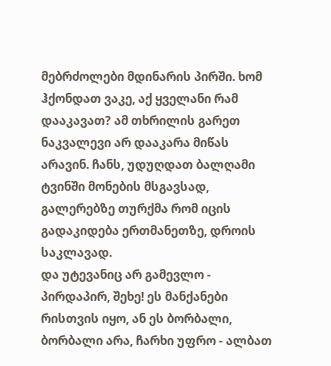მებრძოლები მდინარის პირში. ხომ ჰქონდათ ვაკე, აქ ყველანი რამ დააკავათ? ამ თხრილის გარეთ ნაკვალევი არ დააკარა მიწას არავინ. ჩანს, უდუღდათ ბალღამი ტვინში მონების მსგავსად, გალერებზე თურქმა რომ იცის გადაკიდება ერთმანეთზე, დროის საკლავად.
და უტევანიც არ გამევლო - პირდაპირ, შეხე! ეს მანქანები რისთვის იყო, ან ეს ბორბალი, ბორბალი არა, ჩარხი უფრო - ალბათ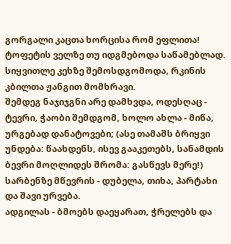გორგალი კაცთა ხორცისა რომ ეფლითა! ტოფეტის ველზე თუ იდგმებოდა საწამებლად. სიყვითლე კეხზე შემოსდგომოდა, რკინის კბილთა ჟანგით მომხრავი.
შემდეგ ნაჯიჯგნი არე დამხვდა, ოდესღაც - ტევრი, ჭაობი შემდგომ, ხოლო ახლა - მიწა, ურგებად დანატოვები; (ასე თამაშს ბრიყვი უნდება: წაახდენს, ისევ გააკეთებს, სანამდის ბევრი მოღლიდეს შრომა: გასწევს მერე!) სარბენზე მწევრის - დუბელა, თიხა, პარტახი და შავი ურვება.
ადგილას - ბმოებს დაეყარათ, ჭრელებს და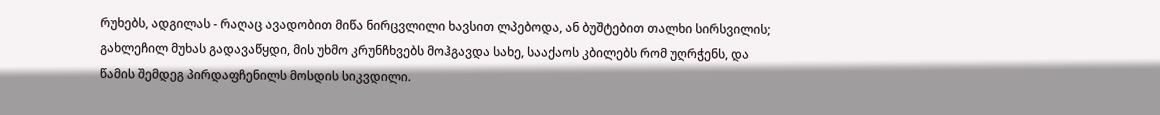რუხებს, ადგილას - რაღაც ავადობით მიწა ნირცვლილი ხავსით ლპებოდა, ან ბუშტებით თალხი სირსვილის; გახლეჩილ მუხას გადავაწყდი, მის უხმო კრუნჩხვებს მოჰგავდა სახე, სააქაოს კბილებს რომ უღრჭენს, და წამის შემდეგ პირდაფჩენილს მოსდის სიკვდილი.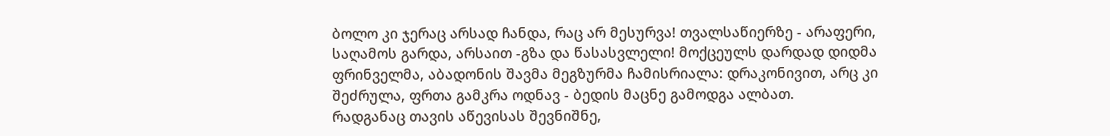ბოლო კი ჯერაც არსად ჩანდა, რაც არ მესურვა! თვალსაწიერზე - არაფერი, საღამოს გარდა, არსაით -გზა და წასასვლელი! მოქცეულს დარდად დიდმა ფრინველმა, აბადონის შავმა მეგზურმა ჩამისრიალა: დრაკონივით, არც კი შეძრულა, ფრთა გამკრა ოდნავ - ბედის მაცნე გამოდგა ალბათ.
რადგანაც თავის აწევისას შევნიშნე,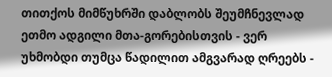თითქოს მიმწუხრში დაბლობს შეუმჩნევლად ეთმო ადგილი მთა-გორებისთვის - ვერ უხმობდი თუმცა წადილით ამგვარად ღრეებს -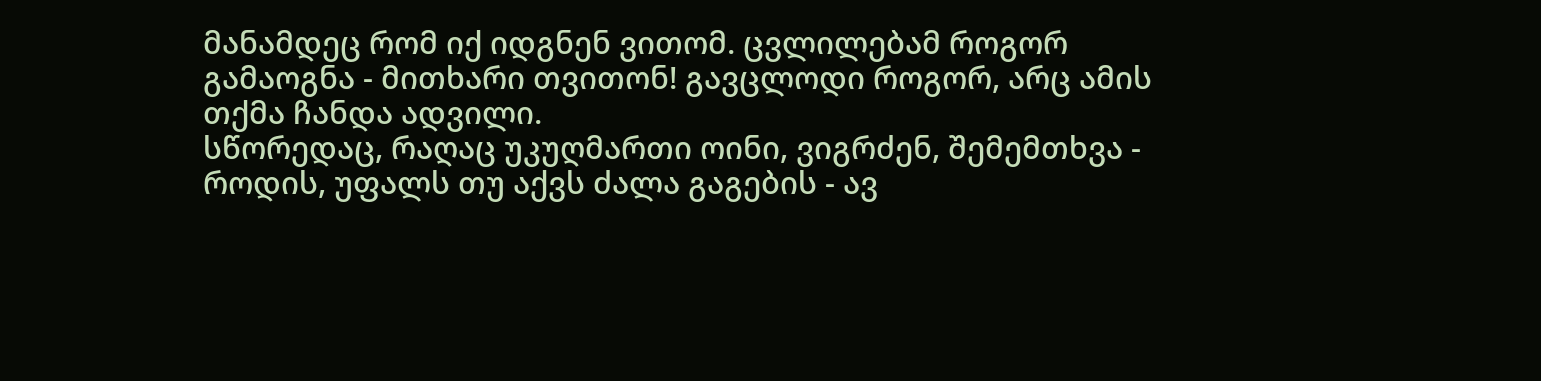მანამდეც რომ იქ იდგნენ ვითომ. ცვლილებამ როგორ გამაოგნა - მითხარი თვითონ! გავცლოდი როგორ, არც ამის თქმა ჩანდა ადვილი.
სწორედაც, რაღაც უკუღმართი ოინი, ვიგრძენ, შემემთხვა - როდის, უფალს თუ აქვს ძალა გაგების - ავ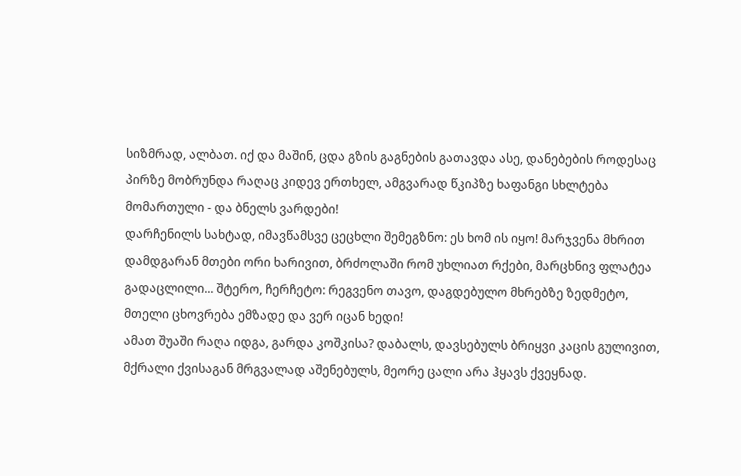სიზმრად, ალბათ. იქ და მაშინ, ცდა გზის გაგნების გათავდა ასე, დანებების როდესაც პირზე მობრუნდა რაღაც კიდევ ერთხელ, ამგვარად წკიპზე ხაფანგი სხლტება მომართული - და ბნელს ვარდები!
დარჩენილს სახტად, იმავწამსვე ცეცხლი შემეგზნო: ეს ხომ ის იყო! მარჯვენა მხრით დამდგარან მთები ორი ხარივით, ბრძოლაში რომ უხლიათ რქები, მარცხნივ ფლატეა გადაცლილი... შტერო, ჩერჩეტო: რეგვენო თავო, დაგდებულო მხრებზე ზედმეტო, მთელი ცხოვრება ემზადე და ვერ იცან ხედი!
ამათ შუაში რაღა იდგა, გარდა კოშკისა? დაბალს, დავსებულს ბრიყვი კაცის გულივით, მქრალი ქვისაგან მრგვალად აშენებულს, მეორე ცალი არა ჰყავს ქვეყნად.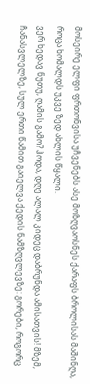მოსეირე ელფი ფრთონვისა უჩვენებს ასე მოზღვაოსნეს ქარაფს ბროლისას მაშინღა, როცა ხომალდს უკვე ზედ ახლის წყალი.
ვერ ხედავ ნუთუ, ღამის გამო? ჰოდა, დღე ალალ კიდეც დაბრუნდა ამისათვის! მზემ, ჩანასვლელზე, სულ ერთი წამით გაიელვა ქედის ნამზღვლევზე: გორები, როგორც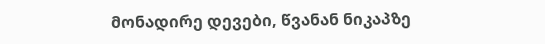მონადირე დევები, წვანან ნიკაპზე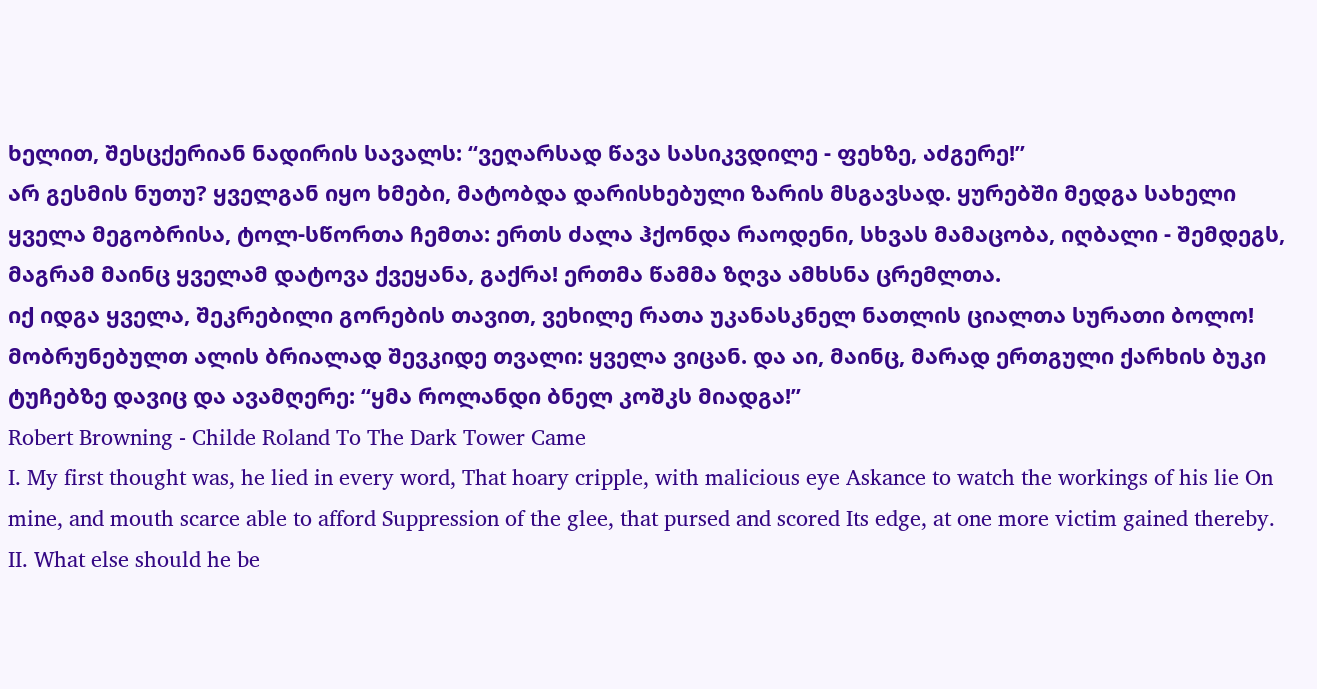ხელით, შესცქერიან ნადირის სავალს: “ვეღარსად წავა სასიკვდილე - ფეხზე, აძგერე!”
არ გესმის ნუთუ? ყველგან იყო ხმები, მატობდა დარისხებული ზარის მსგავსად. ყურებში მედგა სახელი ყველა მეგობრისა, ტოლ-სწორთა ჩემთა: ერთს ძალა ჰქონდა რაოდენი, სხვას მამაცობა, იღბალი - შემდეგს, მაგრამ მაინც ყველამ დატოვა ქვეყანა, გაქრა! ერთმა წამმა ზღვა ამხსნა ცრემლთა.
იქ იდგა ყველა, შეკრებილი გორების თავით, ვეხილე რათა უკანასკნელ ნათლის ციალთა სურათი ბოლო! მობრუნებულთ ალის ბრიალად შევკიდე თვალი: ყველა ვიცან. და აი, მაინც, მარად ერთგული ქარხის ბუკი ტუჩებზე დავიც და ავამღერე: “ყმა როლანდი ბნელ კოშკს მიადგა!”
Robert Browning - Childe Roland To The Dark Tower Came
I. My first thought was, he lied in every word, That hoary cripple, with malicious eye Askance to watch the workings of his lie On mine, and mouth scarce able to afford Suppression of the glee, that pursed and scored Its edge, at one more victim gained thereby.
II. What else should he be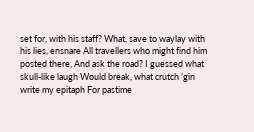set for, with his staff? What, save to waylay with his lies, ensnare All travellers who might find him posted there, And ask the road? I guessed what skull-like laugh Would break, what crutch ’gin write my epitaph For pastime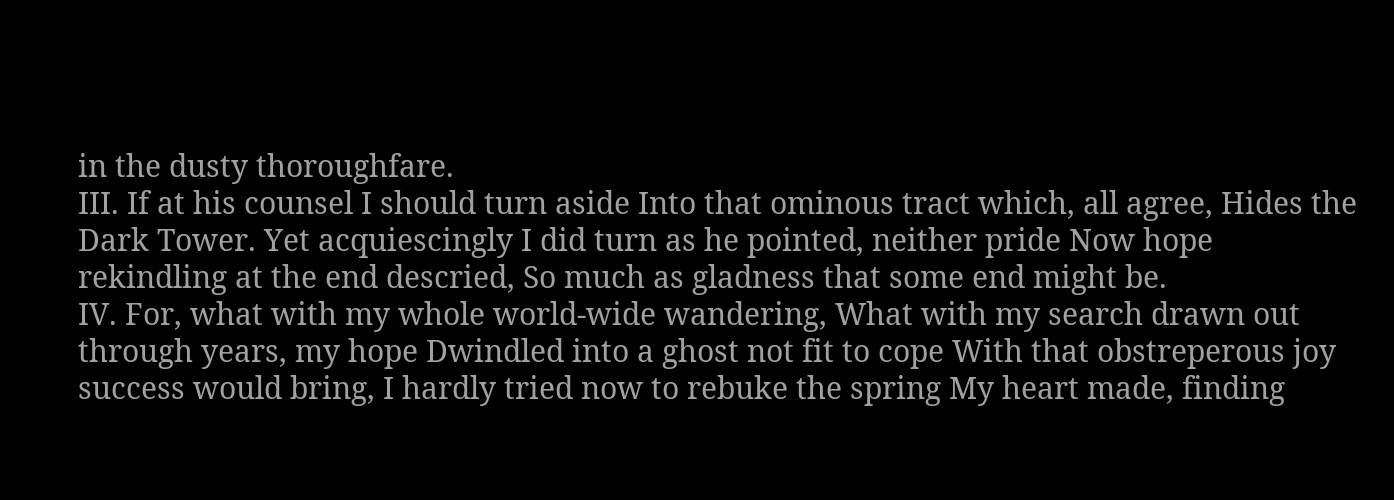in the dusty thoroughfare.
III. If at his counsel I should turn aside Into that ominous tract which, all agree, Hides the Dark Tower. Yet acquiescingly I did turn as he pointed, neither pride Now hope rekindling at the end descried, So much as gladness that some end might be.
IV. For, what with my whole world-wide wandering, What with my search drawn out through years, my hope Dwindled into a ghost not fit to cope With that obstreperous joy success would bring, I hardly tried now to rebuke the spring My heart made, finding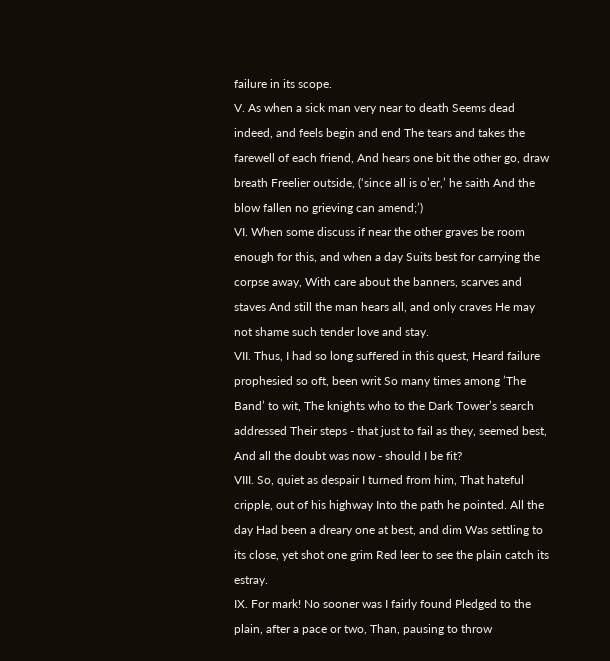failure in its scope.
V. As when a sick man very near to death Seems dead indeed, and feels begin and end The tears and takes the farewell of each friend, And hears one bit the other go, draw breath Freelier outside, (‘since all is o’er,’ he saith And the blow fallen no grieving can amend;’)
VI. When some discuss if near the other graves be room enough for this, and when a day Suits best for carrying the corpse away, With care about the banners, scarves and staves And still the man hears all, and only craves He may not shame such tender love and stay.
VII. Thus, I had so long suffered in this quest, Heard failure prophesied so oft, been writ So many times among ’The Band’ to wit, The knights who to the Dark Tower’s search addressed Their steps - that just to fail as they, seemed best, And all the doubt was now - should I be fit?
VIII. So, quiet as despair I turned from him, That hateful cripple, out of his highway Into the path he pointed. All the day Had been a dreary one at best, and dim Was settling to its close, yet shot one grim Red leer to see the plain catch its estray.
IX. For mark! No sooner was I fairly found Pledged to the plain, after a pace or two, Than, pausing to throw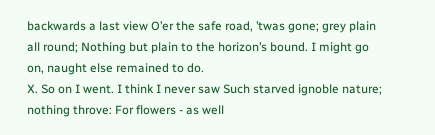backwards a last view O’er the safe road, ’twas gone; grey plain all round; Nothing but plain to the horizon’s bound. I might go on, naught else remained to do.
X. So on I went. I think I never saw Such starved ignoble nature; nothing throve: For flowers - as well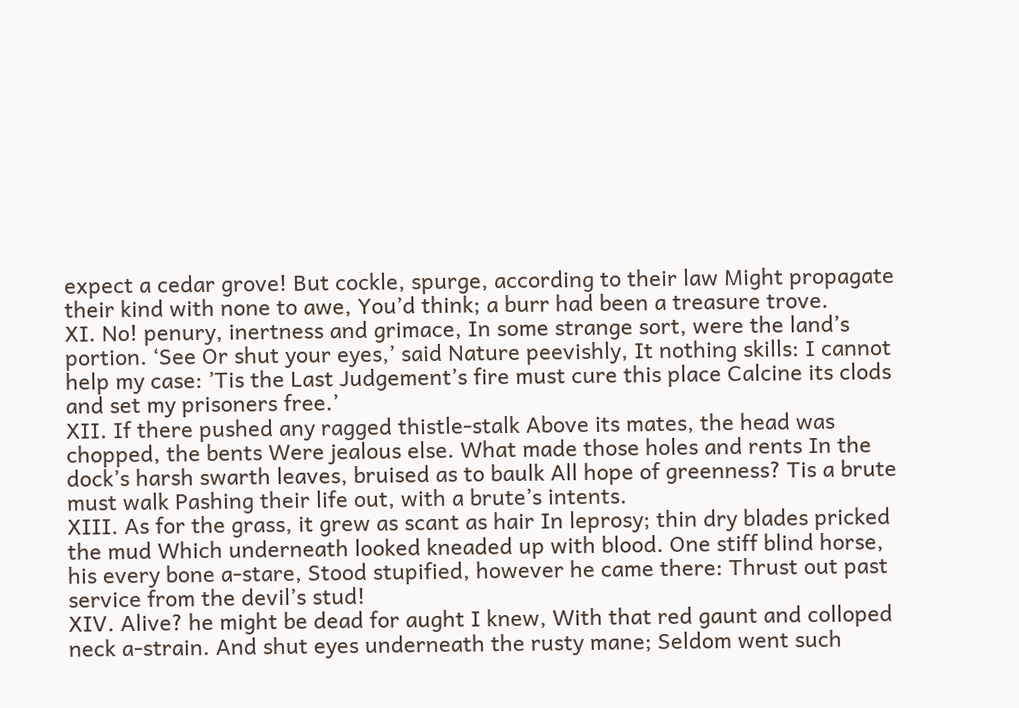expect a cedar grove! But cockle, spurge, according to their law Might propagate their kind with none to awe, You’d think; a burr had been a treasure trove.
XI. No! penury, inertness and grimace, In some strange sort, were the land’s portion. ‘See Or shut your eyes,’ said Nature peevishly, It nothing skills: I cannot help my case: ’Tis the Last Judgement’s fire must cure this place Calcine its clods and set my prisoners free.’
XII. If there pushed any ragged thistle-stalk Above its mates, the head was chopped, the bents Were jealous else. What made those holes and rents In the dock’s harsh swarth leaves, bruised as to baulk All hope of greenness? Tis a brute must walk Pashing their life out, with a brute’s intents.
XIII. As for the grass, it grew as scant as hair In leprosy; thin dry blades pricked the mud Which underneath looked kneaded up with blood. One stiff blind horse, his every bone a-stare, Stood stupified, however he came there: Thrust out past service from the devil’s stud!
XIV. Alive? he might be dead for aught I knew, With that red gaunt and colloped neck a-strain. And shut eyes underneath the rusty mane; Seldom went such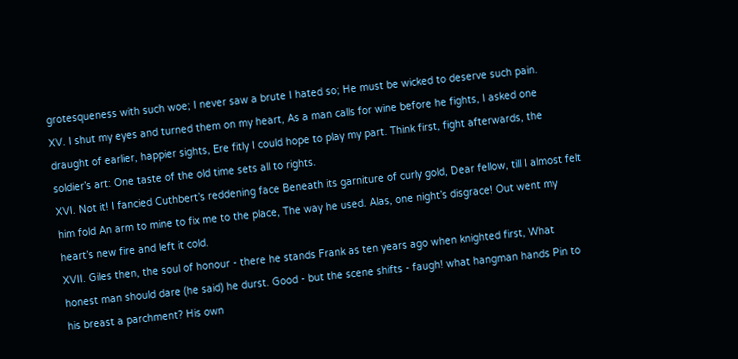grotesqueness with such woe; I never saw a brute I hated so; He must be wicked to deserve such pain.
XV. I shut my eyes and turned them on my heart, As a man calls for wine before he fights, I asked one draught of earlier, happier sights, Ere fitly I could hope to play my part. Think first, fight afterwards, the soldier’s art: One taste of the old time sets all to rights.
XVI. Not it! I fancied Cuthbert’s reddening face Beneath its garniture of curly gold, Dear fellow, till I almost felt him fold An arm to mine to fix me to the place, The way he used. Alas, one night’s disgrace! Out went my heart’s new fire and left it cold.
XVII. Giles then, the soul of honour - there he stands Frank as ten years ago when knighted first, What honest man should dare (he said) he durst. Good - but the scene shifts - faugh! what hangman hands Pin to his breast a parchment? His own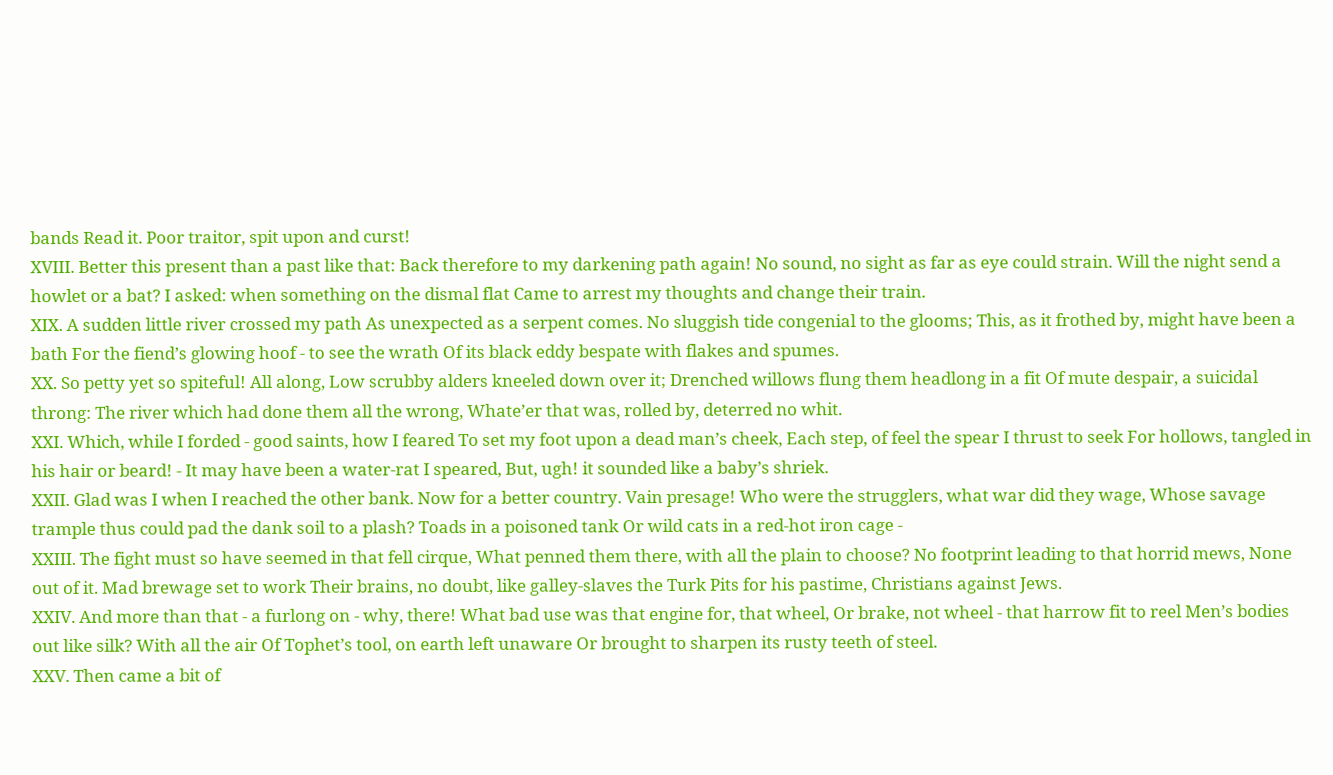bands Read it. Poor traitor, spit upon and curst!
XVIII. Better this present than a past like that: Back therefore to my darkening path again! No sound, no sight as far as eye could strain. Will the night send a howlet or a bat? I asked: when something on the dismal flat Came to arrest my thoughts and change their train.
XIX. A sudden little river crossed my path As unexpected as a serpent comes. No sluggish tide congenial to the glooms; This, as it frothed by, might have been a bath For the fiend’s glowing hoof - to see the wrath Of its black eddy bespate with flakes and spumes.
XX. So petty yet so spiteful! All along, Low scrubby alders kneeled down over it; Drenched willows flung them headlong in a fit Of mute despair, a suicidal throng: The river which had done them all the wrong, Whate’er that was, rolled by, deterred no whit.
XXI. Which, while I forded - good saints, how I feared To set my foot upon a dead man’s cheek, Each step, of feel the spear I thrust to seek For hollows, tangled in his hair or beard! - It may have been a water-rat I speared, But, ugh! it sounded like a baby’s shriek.
XXII. Glad was I when I reached the other bank. Now for a better country. Vain presage! Who were the strugglers, what war did they wage, Whose savage trample thus could pad the dank soil to a plash? Toads in a poisoned tank Or wild cats in a red-hot iron cage -
XXIII. The fight must so have seemed in that fell cirque, What penned them there, with all the plain to choose? No footprint leading to that horrid mews, None out of it. Mad brewage set to work Their brains, no doubt, like galley-slaves the Turk Pits for his pastime, Christians against Jews.
XXIV. And more than that - a furlong on - why, there! What bad use was that engine for, that wheel, Or brake, not wheel - that harrow fit to reel Men’s bodies out like silk? With all the air Of Tophet’s tool, on earth left unaware Or brought to sharpen its rusty teeth of steel.
XXV. Then came a bit of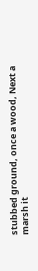stubbed ground, once a wood, Next a marsh it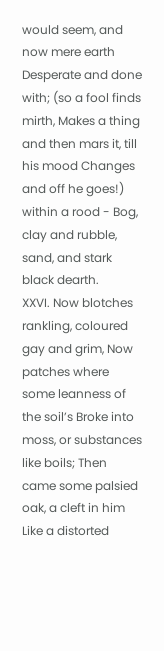would seem, and now mere earth Desperate and done with; (so a fool finds mirth, Makes a thing and then mars it, till his mood Changes and off he goes!) within a rood - Bog, clay and rubble, sand, and stark black dearth.
XXVI. Now blotches rankling, coloured gay and grim, Now patches where some leanness of the soil’s Broke into moss, or substances like boils; Then came some palsied oak, a cleft in him Like a distorted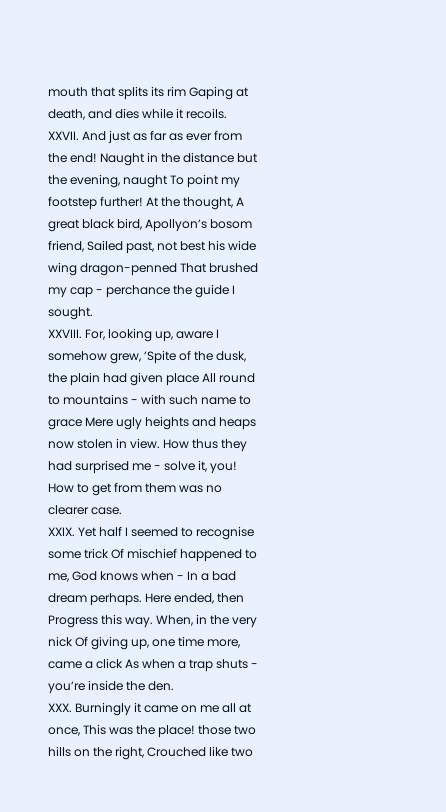mouth that splits its rim Gaping at death, and dies while it recoils.
XXVII. And just as far as ever from the end! Naught in the distance but the evening, naught To point my footstep further! At the thought, A great black bird, Apollyon’s bosom friend, Sailed past, not best his wide wing dragon-penned That brushed my cap - perchance the guide I sought.
XXVIII. For, looking up, aware I somehow grew, ’Spite of the dusk, the plain had given place All round to mountains - with such name to grace Mere ugly heights and heaps now stolen in view. How thus they had surprised me - solve it, you! How to get from them was no clearer case.
XXIX. Yet half I seemed to recognise some trick Of mischief happened to me, God knows when - In a bad dream perhaps. Here ended, then Progress this way. When, in the very nick Of giving up, one time more, came a click As when a trap shuts - you’re inside the den.
XXX. Burningly it came on me all at once, This was the place! those two hills on the right, Crouched like two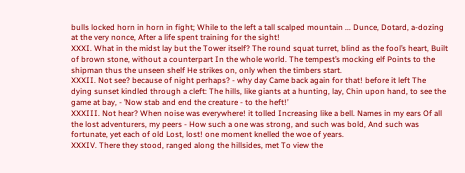bulls locked horn in horn in fight; While to the left a tall scalped mountain ... Dunce, Dotard, a-dozing at the very nonce, After a life spent training for the sight!
XXXI. What in the midst lay but the Tower itself? The round squat turret, blind as the fool’s heart, Built of brown stone, without a counterpart In the whole world. The tempest’s mocking elf Points to the shipman thus the unseen shelf He strikes on, only when the timbers start.
XXXII. Not see? because of night perhaps? - why day Came back again for that! before it left The dying sunset kindled through a cleft: The hills, like giants at a hunting, lay, Chin upon hand, to see the game at bay, - ’Now stab and end the creature - to the heft!’
XXXIII. Not hear? When noise was everywhere! it tolled Increasing like a bell. Names in my ears Of all the lost adventurers, my peers - How such a one was strong, and such was bold, And such was fortunate, yet each of old Lost, lost! one moment knelled the woe of years.
XXXIV. There they stood, ranged along the hillsides, met To view the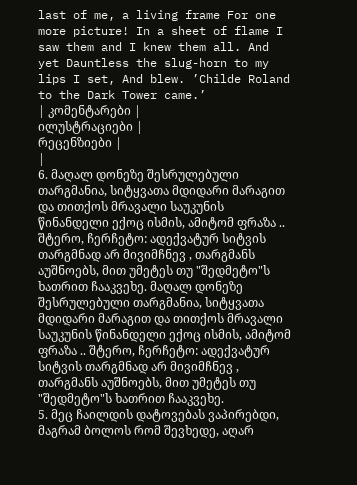last of me, a living frame For one more picture! In a sheet of flame I saw them and I knew them all. And yet Dauntless the slug-horn to my lips I set, And blew. ’Childe Roland to the Dark Tower came.’
| კომენტარები |
ილუსტრაციები |
რეცენზიები |
|
6. მაღალ დონეზე შესრულებული თარგმანია, სიტყვათა მდიდარი მარაგით და თითქოს მრავალი საუკუნის წინანდელი ექოც ისმის, ამიტომ ფრაზა .. შტერო, ჩერჩეტო: ადექვატურ სიტვის თარგმნად არ მივიმჩნევ , თარგმანს აუშნოებს, მით უმეტეს თუ "შედმეტო"ს ხათრით ჩააკვეხე. მაღალ დონეზე შესრულებული თარგმანია, სიტყვათა მდიდარი მარაგით და თითქოს მრავალი საუკუნის წინანდელი ექოც ისმის, ამიტომ ფრაზა .. შტერო, ჩერჩეტო: ადექვატურ სიტვის თარგმნად არ მივიმჩნევ , თარგმანს აუშნოებს, მით უმეტეს თუ "შედმეტო"ს ხათრით ჩააკვეხე.
5. მეც ჩაილდის დატოვებას ვაპირებდი, მაგრამ ბოლოს რომ შევხედე, აღარ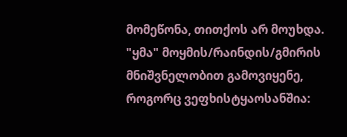მომეწონა, თითქოს არ მოუხდა. "ყმა" მოყმის/რაინდის/გმირის მნიშვნელობით გამოვიყენე, როგორც ვეფხისტყაოსანშია: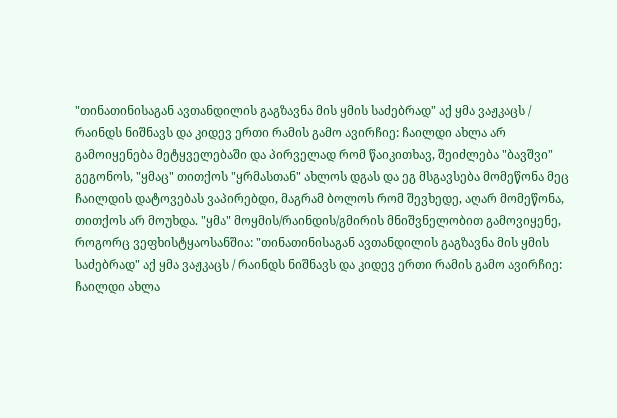"თინათინისაგან ავთანდილის გაგზავნა მის ყმის საძებრად" აქ ყმა ვაჟკაცს / რაინდს ნიშნავს და კიდევ ერთი რამის გამო ავირჩიე: ჩაილდი ახლა არ გამოიყენება მეტყველებაში და პირველად რომ წაიკითხავ, შეიძლება "ბავშვი" გეგონოს, "ყმაც" თითქოს "ყრმასთან" ახლოს დგას და ეგ მსგავსება მომეწონა მეც ჩაილდის დატოვებას ვაპირებდი, მაგრამ ბოლოს რომ შევხედე, აღარ მომეწონა, თითქოს არ მოუხდა. "ყმა" მოყმის/რაინდის/გმირის მნიშვნელობით გამოვიყენე, როგორც ვეფხისტყაოსანშია: "თინათინისაგან ავთანდილის გაგზავნა მის ყმის საძებრად" აქ ყმა ვაჟკაცს / რაინდს ნიშნავს და კიდევ ერთი რამის გამო ავირჩიე: ჩაილდი ახლა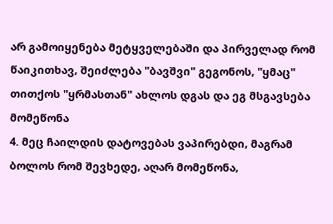არ გამოიყენება მეტყველებაში და პირველად რომ წაიკითხავ, შეიძლება "ბავშვი" გეგონოს, "ყმაც" თითქოს "ყრმასთან" ახლოს დგას და ეგ მსგავსება მომეწონა
4. მეც ჩაილდის დატოვებას ვაპირებდი, მაგრამ ბოლოს რომ შევხედე, აღარ მომეწონა,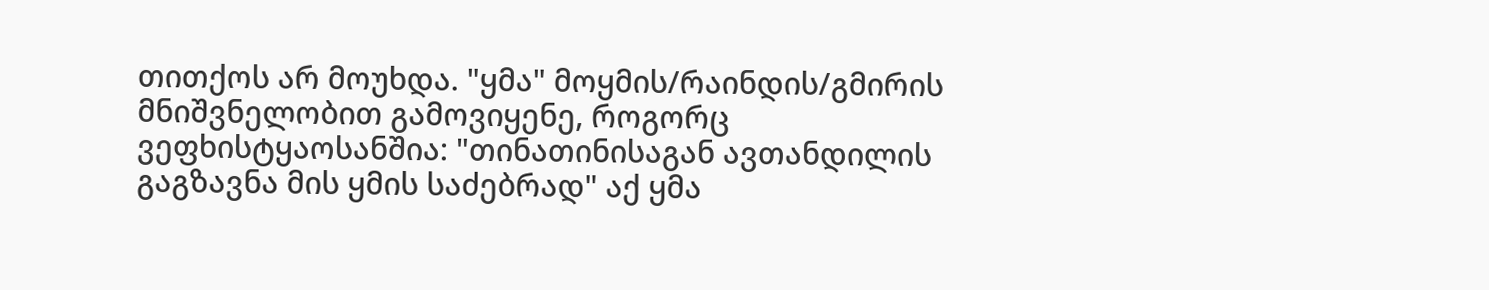თითქოს არ მოუხდა. "ყმა" მოყმის/რაინდის/გმირის მნიშვნელობით გამოვიყენე, როგორც ვეფხისტყაოსანშია: "თინათინისაგან ავთანდილის გაგზავნა მის ყმის საძებრად" აქ ყმა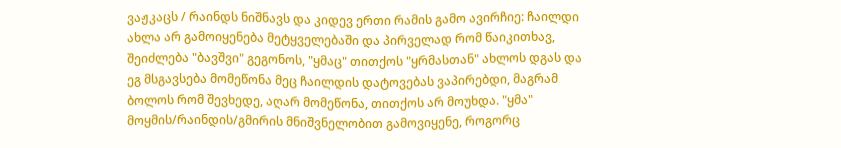ვაჟკაცს / რაინდს ნიშნავს და კიდევ ერთი რამის გამო ავირჩიე: ჩაილდი ახლა არ გამოიყენება მეტყველებაში და პირველად რომ წაიკითხავ, შეიძლება "ბავშვი" გეგონოს, "ყმაც" თითქოს "ყრმასთან" ახლოს დგას და ეგ მსგავსება მომეწონა მეც ჩაილდის დატოვებას ვაპირებდი, მაგრამ ბოლოს რომ შევხედე, აღარ მომეწონა, თითქოს არ მოუხდა. "ყმა" მოყმის/რაინდის/გმირის მნიშვნელობით გამოვიყენე, როგორც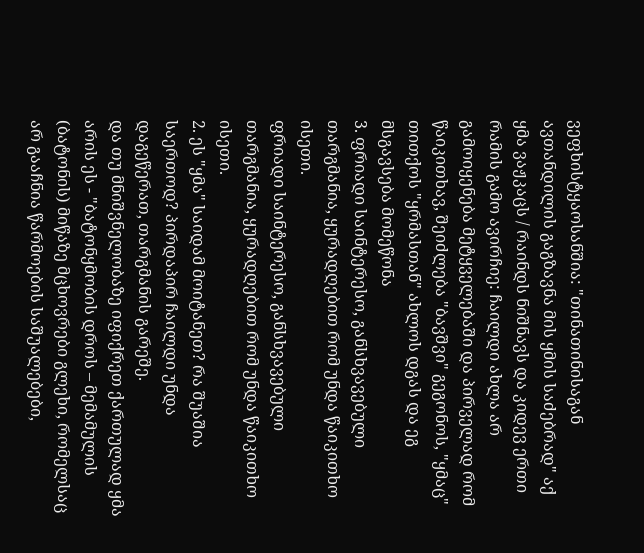ვეფხისტყაოსანშია: "თინათინისაგან ავთანდილის გაგზავნა მის ყმის საძებრად" აქ ყმა ვაჟკაცს / რაინდს ნიშნავს და კიდევ ერთი რამის გამო ავირჩიე: ჩაილდი ახლა არ გამოიყენება მეტყველებაში და პირველად რომ წაიკითხავ, შეიძლება "ბავშვი" გეგონოს, "ყმაც" თითქოს "ყრმასთან" ახლოს დგას და ეგ მსგავსება მომეწონა
3. ფრიადი საინტერესო, განსხვავებული თარგმანია, ყურადღებით რომ უნდა წაიკითხო ისეთი.
ფრიადი საინტერესო, განსხვავებული თარგმანია, ყურადღებით რომ უნდა წაიკითხო ისეთი.
2. ეს "ყმა" საიდამ მოიტანეთ? რა შუაშია საერთოდ? პირდაპირ ჩაილდი უნდა დაგეწერათ, თარგმანის გარეშე.
და თუ მნიშვნელობაზე იფიქრეთ ქართულად ყმა არის ეს - "ბატონყმობის დროს – მემამულის (ბატონის) მიწაზე მცხოვრები გლეხი, რომელსაც არ გააჩნია წარმოების საშუალებები,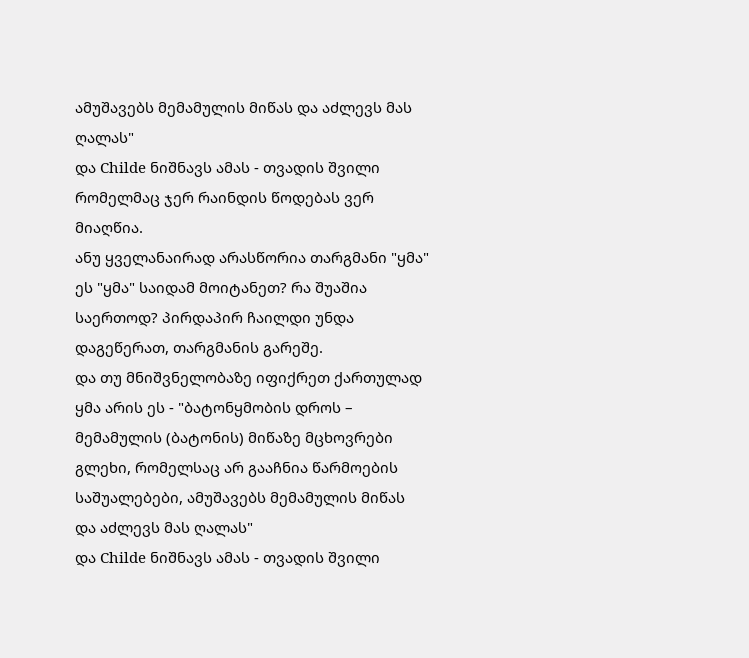ამუშავებს მემამულის მიწას და აძლევს მას ღალას"
და Childe ნიშნავს ამას - თვადის შვილი რომელმაც ჯერ რაინდის წოდებას ვერ მიაღწია.
ანუ ყველანაირად არასწორია თარგმანი "ყმა" ეს "ყმა" საიდამ მოიტანეთ? რა შუაშია საერთოდ? პირდაპირ ჩაილდი უნდა დაგეწერათ, თარგმანის გარეშე.
და თუ მნიშვნელობაზე იფიქრეთ ქართულად ყმა არის ეს - "ბატონყმობის დროს – მემამულის (ბატონის) მიწაზე მცხოვრები გლეხი, რომელსაც არ გააჩნია წარმოების საშუალებები, ამუშავებს მემამულის მიწას და აძლევს მას ღალას"
და Childe ნიშნავს ამას - თვადის შვილი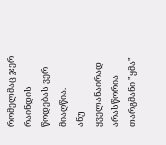რომელმაც ჯერ რაინდის წოდებას ვერ მიაღწია.
ანუ ყველანაირად არასწორია თარგმანი "ყმა"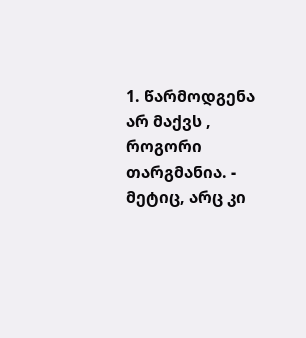1. წარმოდგენა არ მაქვს , როგორი თარგმანია. - მეტიც, არც კი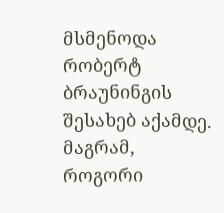მსმენოდა რობერტ ბრაუნინგის შესახებ აქამდე.
მაგრამ, როგორი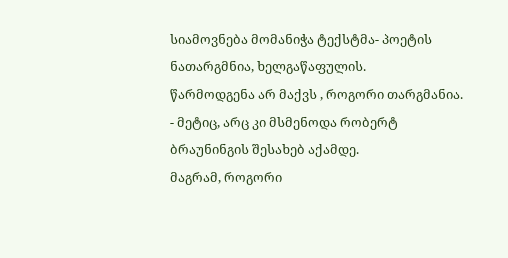სიამოვნება მომანიჭა ტექსტმა- პოეტის ნათარგმნია, ხელგაწაფულის.
წარმოდგენა არ მაქვს , როგორი თარგმანია. - მეტიც, არც კი მსმენოდა რობერტ ბრაუნინგის შესახებ აქამდე.
მაგრამ, როგორი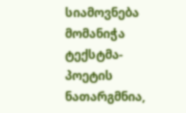სიამოვნება მომანიჭა ტექსტმა- პოეტის ნათარგმნია,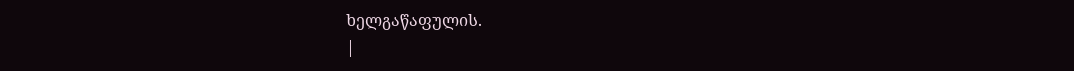ხელგაწაფულის.
|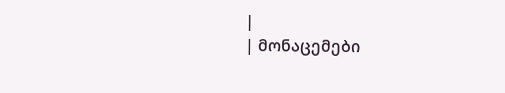|
| მონაცემები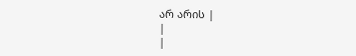არ არის |
|
|